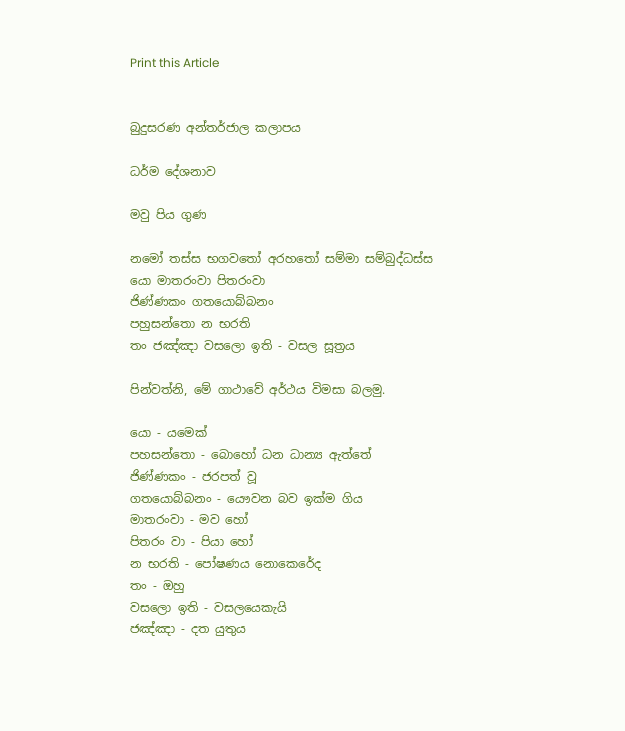Print this Article


බුදුසරණ අන්තර්ජාල කලාපය

ධර්ම දේශනාව

මවු පිය ගුණ

නමෝ තස්ස භගවතෝ අරහතෝ සම්මා සම්බුද්ධස්ස
යො මාතරංවා පිතරංවා
ජිණ්ණකං ගතයොබ්බනං
පහුසන්තො න භරති
තං ජඤ්ඤා වසලො ඉති - වසල සූත්‍රය

පින්වත්නි, මේ ගාථාවේ අර්ථය විමසා බලමු.

යො - යමෙක්
පහසන්තො - බොහෝ ධන ධාන්‍ය ඇත්තේ
ජිණ්ණකං - ජරපත් වූ
ගතයොබ්බනං - යෞවන බව ඉක්ම ගිය
මාතරංවා - මව හෝ
පිතරං වා - පියා හෝ
න භරති - පෝෂණය නොකෙරේද
තං - ඔහු
වසලො ඉති - වසලයෙකැයි
ජඤ්ඤා - දත යුතුය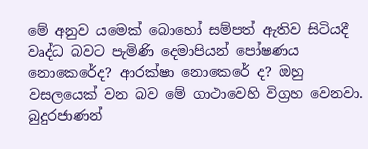මේ අනුව යමෙක් බොහෝ සම්පත් ඇතිව සිටියදී වෘද්ධ බවට පැමිණි දෙමාපියන් පෝෂණය නොකෙරේද? ආරක්ෂා නොකෙරේ ද? ඔහු වසලයෙක් වන බව මේ ගාථාවෙහි විග්‍රහ වෙනවා. බුදුරජාණන්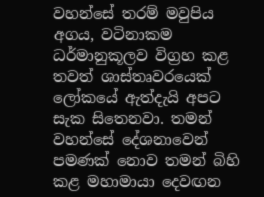වහන්සේ තරම් මවුපිය අගය, වටිනාකම ධර්මානුකූලව විග්‍රහ කළ තවත් ශාස්තෘවරයෙක් ලෝකයේ ඇත්දැයි අපට සැක සිතෙනවා. තමන් වහන්සේ දේශනාවෙන් පමණක් නොව තමන් බිහි කළ මහාමායා දෙවඟන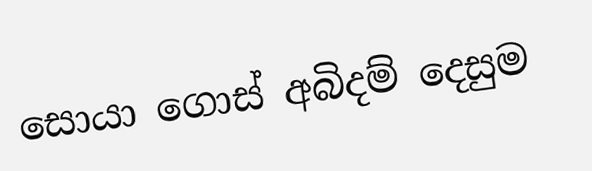සොයා ගොස් අබිදම් දෙසුම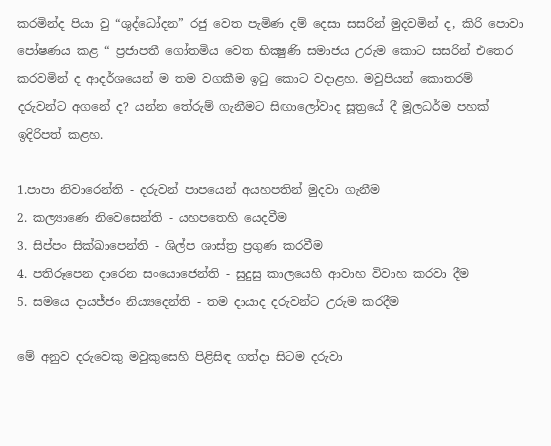කරමින්ද පියා වු “ශුද්ධෝදන” රජු වෙත පැමිණ දම් දෙසා සසරින් මුදවමින් ද, කිරි පොවා පෝෂණය කළ “ ප්‍රජාපතී ගෝතමිය වෙත භික්‍ෂුණි සමාජය උරුම කොට සසරින් එතෙර කරවමින් ද ආදර්ශයෙන් ම තම වගකීම ඉටු කොට වදාළහ. මවුපියන් කොතරම් දරුවන්ට අගනේ ද? යන්න තේරුම් ගැනීමට සිඟාලෝවාද සූත්‍රයේ දී මූලධර්ම පහක් ඉදිරිපත් කළහ.

1.පාපා නිවාරෙන්ති - දරුවන් පාපයෙන් අයහපතින් මුදවා ගැනීම
2. කල්‍යාණෙ නිවෙසෙන්ති - යහපතෙහි යෙදවීම
3. සිප්පං සික්ඛාපෙන්ති - ශිල්ප ශාස්ත්‍ර ප්‍රගුණ කරවීම
4. පතිරූපෙන දාරෙන සංයොජෙන්ති - සුදුසු කාලයෙහි ආවාහ විවාහ කරවා දීම
5. සමයෙ දායජ්ජං නිය්‍යදෙන්ති - තම දායාද දරුවන්ට උරුම කරදීම

මේ අනුව දරුවෙකු මවුකුසෙහි පිළිසිඳ ගත්දා සිටම දරුවා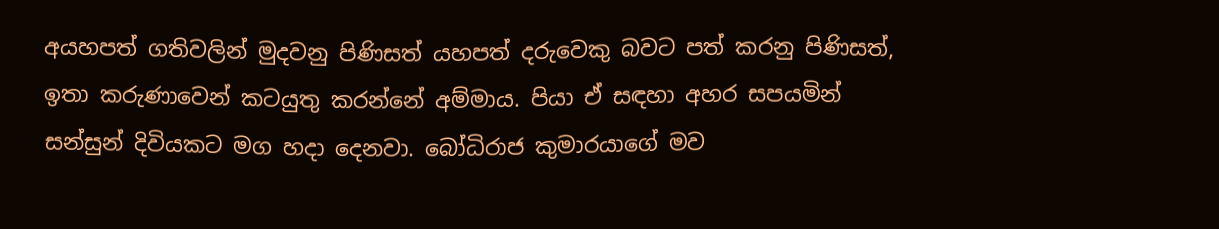අයහපත් ගතිවලින් මුදවනු පිණිසත් යහපත් දරුවෙකු බවට පත් කරනු පිණිසත්, ඉතා කරුණාවෙන් කටයුතු කරන්නේ අම්මාය. පියා ඒ සඳහා අහර සපයමින් සන්සුන් දිවියකට මග හදා දෙනවා. බෝධිරාජ කුමාරයාගේ මව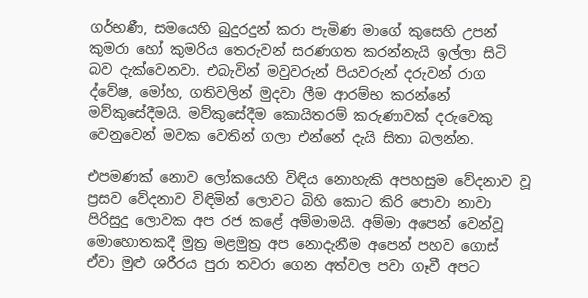ගර්භණී, සමයෙහි බුදුරදුන් කරා පැමිණ මාගේ කුසෙහි උපන් කුමරා හෝ කුමරිය තෙරුවන් සරණගත කරන්නැයි ඉල්ලා සිටි බව දැක්වෙනවා. එබැවින් මවුවරුන් පියවරුන් දරුවන් රාග ද්වේෂ, මෝහ, ගතිවලින් මුදවා ලීම ආරම්භ කරන්නේ මව්කුසේදීමයි. මව්කුසේදීම කොයිතරම් කරුණාවක් දරුවෙකු වෙනුවෙන් මවක වෙතින් ගලා එන්නේ දැයි සිතා බලන්න.

එපමණක් නොව ලෝකයෙහි විඳිය නොහැකි අපහසුම වේදනාව වූ ප්‍රසව වේදනාව විඳිමින් ලොවට බිහි කොට කිරි පොවා නාවා පිරිසුදු ලොවක අප රජ කළේ අම්මාමයි. අම්මා අපෙන් වෙන්වූ මොහොතකදී මුත්‍ර මළමුත්‍ර අප නොදැනීම අපෙන් පහව ගොස් ඒවා මුළු ශරීරය පුරා තවරා ගෙන අත්වල පවා ගෑවී අපට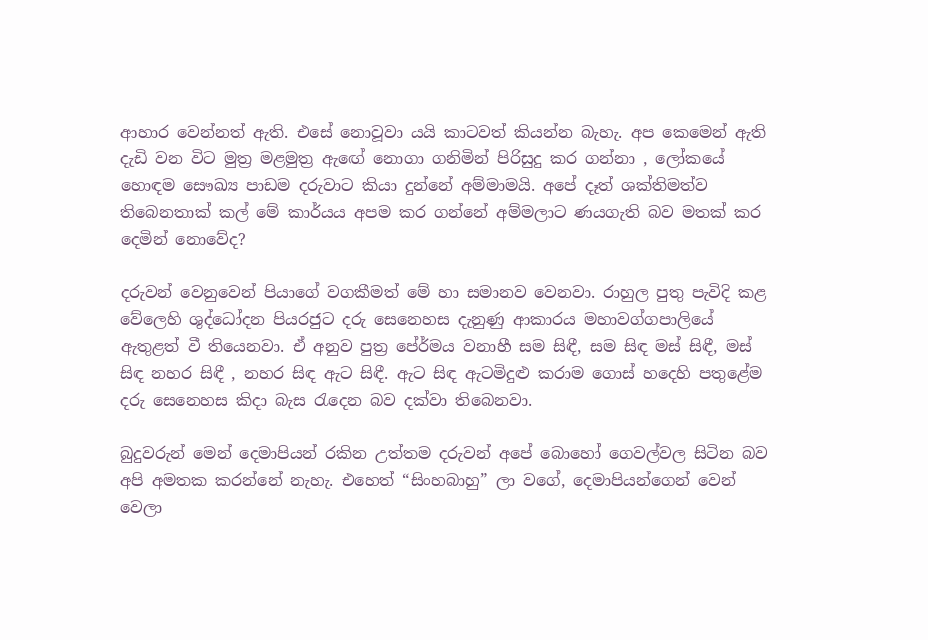ආහාර වෙන්නත් ඇති. එසේ නොවූවා යයි කාටවත් කියන්න බැහැ. අප කෙමෙන් ඇති දැඩි වන විට මුත්‍ර මළමුත්‍ර ඇඟේ නොගා ගනිමින් පිරිසුදු කර ගන්නා , ලෝකයේ හොඳම සෞඛ්‍ය පාඩම දරුවාට කියා දුන්නේ අම්මාමයි. අපේ දෑත් ශක්තිමත්ව තිබෙනතාක් කල් මේ කාර්යය අපම කර ගන්නේ අම්මලාට ණයගැති බව මතක් කර දෙමින් නොවේද?

දරුවන් වෙනුවෙන් පියාගේ වගකීමත් මේ හා සමානව වෙනවා. රාහුල පුතු පැවිදි කළ වේලෙහි ශුද්ධෝදන පියරජුට දරු සෙනෙහස දැනුණු ආකාරය මහාවග්ගපාලියේ ඇතුළත් වී තියෙනවා. ඒ අනුව පුත්‍ර පේ‍ර්මය වනාහී සම සිඳී, සම සිඳ මස් සිඳී, මස් සිඳ නහර සිඳී , නහර සිඳ ඇට සිඳී. ඇට සිඳ ඇටමිදුළු කරාම ගොස් හදෙහි පතුළේම දරු සෙනෙහස කිදා බැස රැදෙන බව දක්වා තිබෙනවා.

බුදුවරුන් මෙන් දෙමාපියන් රකින උත්තම දරුවන් අපේ බොහෝ ගෙවල්වල සිටින බව අපි අමතක කරන්නේ නැහැ. එහෙත් “සිංහබාහු” ලා වගේ, දෙමාපියන්ගෙන් වෙන් වෙලා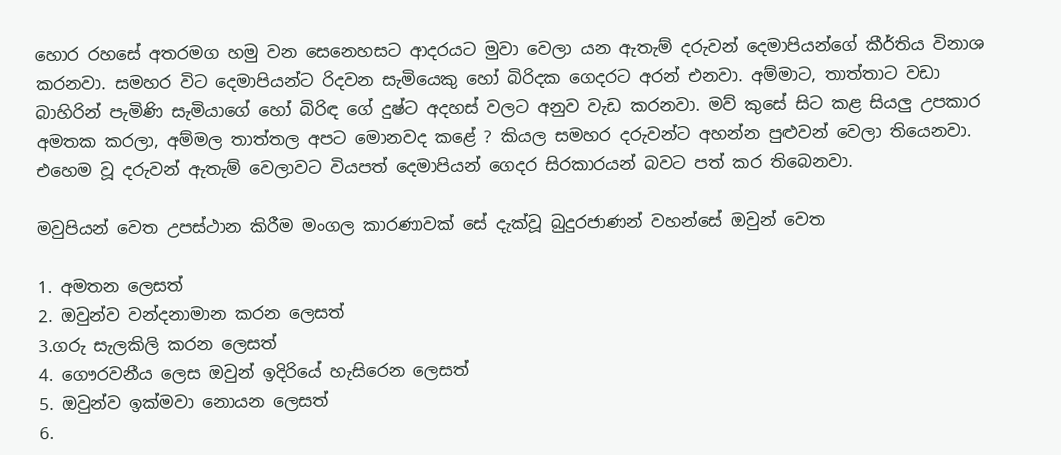හොර රහසේ අතරමග හමු වන සෙනෙහසට ආදරයට මුවා වෙලා යන ඇතැම් දරුවන් දෙමාපියන්ගේ කීර්තිය විනාශ කරනවා. සමහර විට දෙමාපියන්ට රිදවන සැමියෙකු හෝ බිරිදක ගෙදරට අරන් එනවා. අම්මාට, තාත්තාට වඩා බාහිරින් පැමිණි සැමියාගේ හෝ බිරිඳ ගේ දුෂ්ට අදහස් වලට අනුව වැඩ කරනවා. මව් කුසේ සිට කළ සියලු උපකාර අමතක කරලා, අම්මල තාත්තල අපට මොනවද කළේ ? කියල සමහර දරුවන්ට අහන්න පුළුවන් වෙලා තියෙනවා. එහෙම වූ දරුවන් ඇතැම් වෙලාවට වියපත් දෙමාපියන් ගෙදර සිරකාරයන් බවට පත් කර තිබෙනවා.

මවුපියන් වෙත උපස්ථාන කිරීම මංගල කාරණාවක් සේ දැක්වූ බුදුරජාණන් වහන්සේ ඔවුන් වෙත

1. අමතන ලෙසත්
2. ඔවුන්ව වන්දනාමාන කරන ලෙසත්
3.ගරු සැලකිලි කරන ලෙසත්
4. ගෞරවනීය ලෙස ඔවුන් ඉදිරියේ හැසිරෙන ලෙසත්
5. ඔවුන්ව ඉක්මවා නොයන ලෙසත්
6.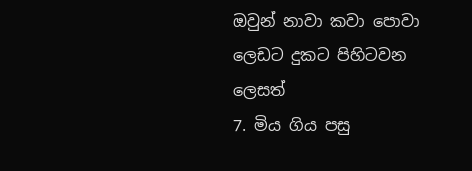ඔවුන් නාවා කවා පොවා ලෙඩට දුකට පිහිටවන ලෙසත්
7. මිය ගිය පසු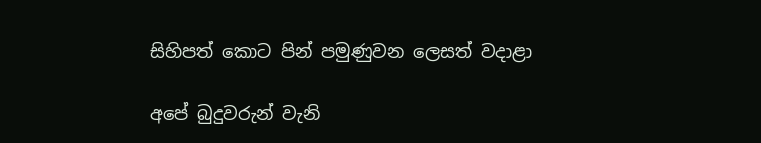සිහිපත් කොට පින් පමුණුවන ලෙසත් වදාළා

අපේ බුදුවරුන් වැනි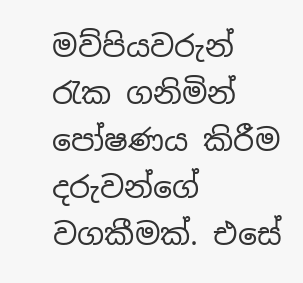මව්පියවරුන් රැක ගනිමින් පෝෂණය කිරීම දරුවන්ගේ වගකීමක්. එසේ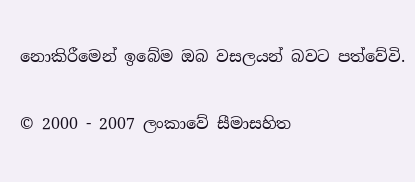නොකිරීමෙන් ඉබේම ඔබ වසලයන් බවට පත්වේවි.


© 2000 - 2007 ලංකාවේ සීමාසහිත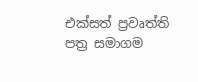එක්සත් ප්‍රවෘත්ති පත්‍ර සමාගම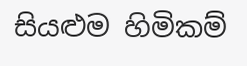සියළුම හිමිකම්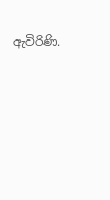ඇවිරිණි.